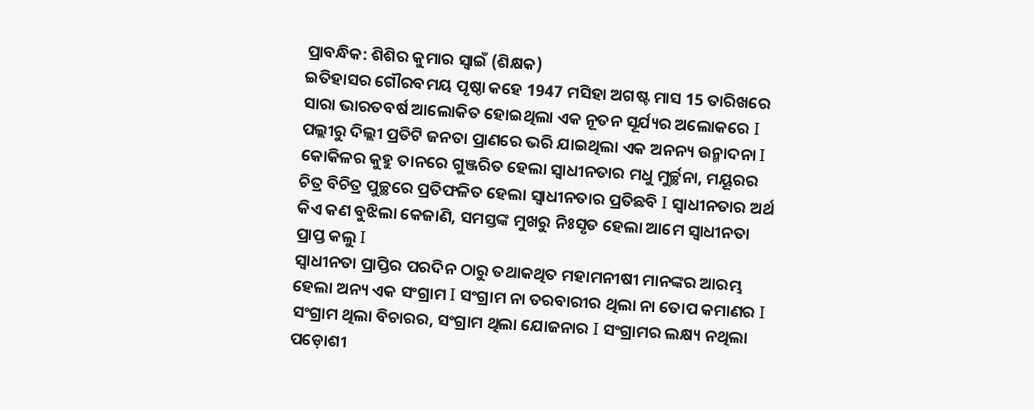ପ୍ରାବନ୍ଧିକ: ଶିଶିର କୁମାର ସ୍ଵାଇଁ (ଶିକ୍ଷକ)
ଇତିହାସର ଗୌରବମୟ ପୃଷ୍ଠା କହେ 1947 ମସିହା ଅଗଷ୍ଟ ମାସ 15 ତାରିଖରେ ସାରା ଭାରତବର୍ଷ ଆଲୋକିତ ହୋଇଥିଲା ଏକ ନୂତନ ସୂର୍ଯ୍ୟର ଅଲୋକରେ I ପଲ୍ଲୀରୁ ଦିଲ୍ଲୀ ପ୍ରତିଟି ଜନତା ପ୍ରାଣରେ ଭରି ଯାଇଥିଲା ଏକ ଅନନ୍ୟ ଉନ୍ମାଦନା I କୋକିଳର କୁହୁ ତାନରେ ଗୁଞ୍ଜରିତ ହେଲା ସ୍ଵାଧୀନତାର ମଧୁ ମୁର୍ଚ୍ଛନା, ମୟୂରର ଚିତ୍ର ବିଚିତ୍ର ପୁଚ୍ଛରେ ପ୍ରତିଫଳିତ ହେଲା ସ୍ଵାଧୀନତାର ପ୍ରତିଛବି I ସ୍ଵାଧୀନତାର ଅର୍ଥ କିଏ କଣ ବୁଝିଲା କେଜାଣି, ସମସ୍ତଙ୍କ ମୁଖରୁ ନିଃସୃତ ହେଲା ଆମେ ସ୍ଵାଧୀନତା ପ୍ରାପ୍ତ କଲୁ I
ସ୍ଵାଧୀନତା ପ୍ରାପ୍ତିର ପରଦିନ ଠାରୁ ତଥାକଥିତ ମହାମନୀଷୀ ମାନଙ୍କର ଆରମ୍ଭ ହେଲା ଅନ୍ୟ ଏକ ସଂଗ୍ରାମ I ସଂଗ୍ରାମ ନା ତରବାରୀର ଥିଲା ନା ତୋପ କମାଣର I ସଂଗ୍ରାମ ଥିଲା ବିଚାରର, ସଂଗ୍ରାମ ଥିଲା ଯୋଜନାର I ସଂଗ୍ରାମର ଲକ୍ଷ୍ୟ ନଥିଲା ପଡ଼ୋଶୀ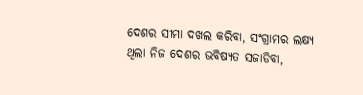ଦେଶର ସୀମା ଦଖଲ କରିବା, ସଂଗ୍ରାମର ଲକ୍ଷ୍ୟ ଥିଲା ନିଜ ଦେଶର ଭବିଷ୍ୟତ ସଜାଡିବା,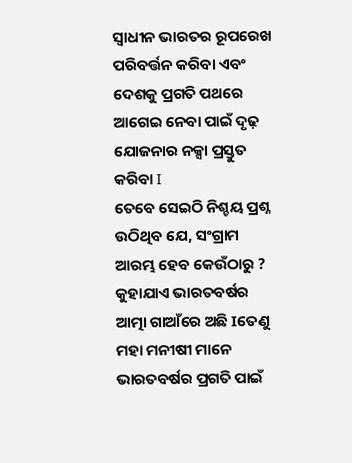ସ୍ଵାଧୀନ ଭାରତର ରୂପରେଖ ପରିବର୍ତ୍ତନ କରିବା ଏବଂ ଦେଶକୁ ପ୍ରଗତି ପଥରେ ଆଗେଇ ନେବା ପାଇଁ ଦୃଢ଼ ଯୋଜନାର ନକ୍ସା ପ୍ରସ୍ତୁତ କରିବା I
ତେବେ ସେଇଠି ନିଶ୍ଚୟ ପ୍ରଶ୍ନ ଉଠିଥିବ ଯେ, ସଂଗ୍ରାମ ଆରମ୍ଭ ହେବ କେଉଁଠାରୁ ? କୁହାଯାଏ ଭାରତବର୍ଷର ଆତ୍ମା ଗାଆଁରେ ଅଛି Iତେଣୁ ମହା ମନୀଷୀ ମାନେ ଭାରତବର୍ଷର ପ୍ରଗତି ପାଇଁ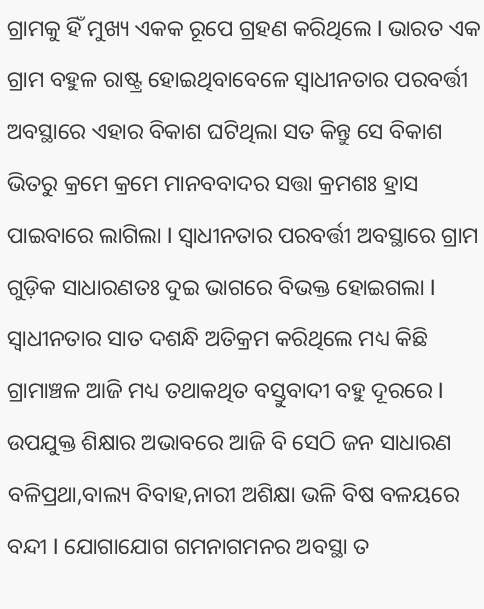ଗ୍ରାମକୁ ହିଁ ମୁଖ୍ୟ ଏକକ ରୂପେ ଗ୍ରହଣ କରିଥିଲେ I ଭାରତ ଏକ ଗ୍ରାମ ବହୁଳ ରାଷ୍ଟ୍ର ହୋଇଥିବାବେଳେ ସ୍ଵାଧୀନତାର ପରବର୍ତ୍ତୀ ଅବସ୍ଥାରେ ଏହାର ବିକାଶ ଘଟିଥିଲା ସତ କିନ୍ତୁ ସେ ବିକାଶ ଭିତରୁ କ୍ରମେ କ୍ରମେ ମାନବବାଦର ସତ୍ତା କ୍ରମଶଃ ହ୍ରାସ ପାଇବାରେ ଲାଗିଲା I ସ୍ଵାଧୀନତାର ପରବର୍ତ୍ତୀ ଅବସ୍ଥାରେ ଗ୍ରାମ ଗୁଡ଼ିକ ସାଧାରଣତଃ ଦୁଇ ଭାଗରେ ବିଭକ୍ତ ହୋଇଗଲା I
ସ୍ଵାଧୀନତାର ସାତ ଦଶନ୍ଧି ଅତିକ୍ରମ କରିଥିଲେ ମଧ୍ୟ କିଛି ଗ୍ରାମାଞ୍ଚଳ ଆଜି ମଧ୍ୟ ତଥାକଥିତ ବସ୍ତୁବାଦୀ ବହୁ ଦୂରରେ I ଉପଯୁକ୍ତ ଶିକ୍ଷାର ଅଭାବରେ ଆଜି ବି ସେଠି ଜନ ସାଧାରଣ ବଳିପ୍ରଥା,ବାଲ୍ୟ ବିବାହ,ନାରୀ ଅଶିକ୍ଷା ଭଳି ବିଷ ବଳୟରେ ବନ୍ଦୀ I ଯୋଗାଯୋଗ ଗମନାଗମନର ଅବସ୍ଥା ତ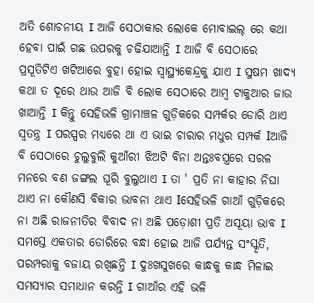ଅତି ଶୋଚନୀୟ I ଆଜି ସେଠାକାର ଲୋକେ ମୋବାଇଲ୍ ରେ କଥା ହେବା ପାଇଁ ଗଛ ଉପରକୁ ଚଢିଯାଆନ୍ତି I ଆଜି ବି ସେଠାରେ ପ୍ରସୂତିଟିଏ ଖଟିଆରେ ବୁହା ହୋଇ ସ୍ଵାସ୍ଥ୍ୟକେନ୍ଦ୍ରକୁ ଯାଏ I ସୁଷମ ଖାଦ୍ୟ କଥା ତ ଦୂରେ ଥାଉ ଆଜି ବି ଲୋକ ସେଠାରେ ଆମ୍ବ ଟାକୁଆର ଜାଉ ଖାଆନ୍ତି I କିନ୍ତୁ ସେହିଭଳି ଗ୍ରାମାଞ୍ଚଳ ଗୁଡ଼ିକରେ ସମ୍ପର୍କର ଡୋରି ଥାଏ ସ୍ଵତନ୍ତ୍ର I ପରସ୍ପର ମଧ୍ୟରେ ଥା ଏ ଭାଇ ଚାରାର ମଧୁର ସମ୍ପର୍କ Iଆଜି ବି ସେଠାରେ ଚୁଲୁବୁଲି କୁଆଁରୀ ଝିଅଟି ବିନା ଅନ୍ତଃବସ୍ତ୍ରରେ ସରଳ ମନରେ ବଣ ଜଙ୍ଗଲ ଘୂରି ବୁଲୁଥାଏ I ତା ' ପ୍ରତି ନା କାହାର ନିଘା ଥାଏ ନା କୌଣସି ବିକାର ଭାବନା ଥାଏ Iସେହିଭଳି ଗାଆଁ ଗୁଡ଼ିକରେ ନା ଅଛି ରାଜନୀତିର ବିବାଦ ନା ଅଛି ପଡ଼ୋଶୀ ପ୍ରତି ଅସୂୟା ଭାବ I ସମସ୍ତେ ଏକତାର ଡୋରିରେ ବନ୍ଧା ହୋଇ ଆଜି ପର୍ଯ୍ୟନ୍ତ ସଂସ୍କୃତି, ପରମ୍ପରାକୁ ବଜାୟ ରଖିଛନ୍ତି I ଦୁଃଖସୁଖରେ କାନ୍ଧକୁ କାନ୍ଧ ମିଳାଇ ସମସ୍ୟାର ସମାଧାନ କରନ୍ତି I ଗାଆଁର ଏହି ଭଳି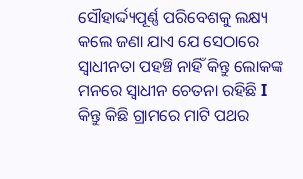ସୌହାର୍ଦ୍ଦ୍ୟପୂର୍ଣ୍ଣ ପରିବେଶକୁ ଲକ୍ଷ୍ୟ କଲେ ଜଣା ଯାଏ ଯେ ସେଠାରେ ସ୍ଵାଧୀନତା ପହଞ୍ଚି ନାହିଁ କିନ୍ତୁ ଲୋକଙ୍କ ମନରେ ସ୍ଵାଧୀନ ଚେତନା ରହିଛି I
କିନ୍ତୁ କିଛି ଗ୍ରାମରେ ମାଟି ପଥର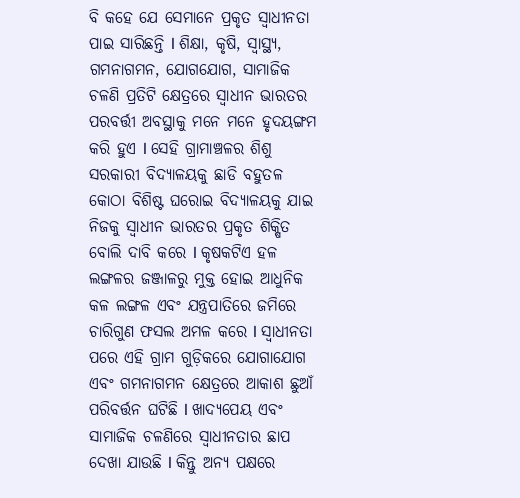ବି କହେ ଯେ ସେମାନେ ପ୍ରକୃତ ସ୍ଵାଧୀନତା ପାଇ ସାରିଛନ୍ତି I ଶିକ୍ଷା, କୃଷି, ସ୍ଵାସ୍ଥ୍ୟ, ଗମନାଗମନ, ଯୋଗଯୋଗ, ସାମାଜିକ ଚଳଣି ପ୍ରତିଟି କ୍ଷେତ୍ରରେ ସ୍ଵାଧୀନ ଭାରତର ପରବର୍ତ୍ତୀ ଅବସ୍ଥାକୁ ମନେ ମନେ ହୃଦୟଙ୍ଗମ କରି ହୁଏ I ସେହି ଗ୍ରାମାଞ୍ଚଳର ଶିଶୁ ସରକାରୀ ବିଦ୍ୟାଳୟକୁ ଛାଡି ବହୁତଳ କୋଠା ବିଶିଷ୍ଟ ଘରୋଇ ବିଦ୍ୟାଳୟକୁ ଯାଇ ନିଜକୁ ସ୍ଵାଧୀନ ଭାରତର ପ୍ରକୃତ ଶିକ୍ଷିତ ବୋଲି ଦାବି କରେ I କୃଷକଟିଏ ହଳ ଲଙ୍ଗଳର ଜଞ୍ଜାଳରୁ ମୁକ୍ତ ହୋଇ ଆଧୁନିକ କଳ ଲଙ୍ଗଳ ଏବଂ ଯନ୍ତ୍ରପାତିରେ ଜମିରେ ଚାରିଗୁଣ ଫସଲ ଅମଳ କରେ I ସ୍ଵାଧୀନତା ପରେ ଏହି ଗ୍ରାମ ଗୁଡ଼ିକରେ ଯୋଗାଯୋଗ ଏବଂ ଗମନାଗମନ କ୍ଷେତ୍ରରେ ଆକାଶ ଛୁଆଁ ପରିବର୍ତ୍ତନ ଘଟିଛି I ଖାଦ୍ୟପେୟ ଏବଂ ସାମାଜିକ ଚଳଣିରେ ସ୍ଵାଧୀନତାର ଛାପ ଦେଖା ଯାଉଛି I କିନ୍ତୁ ଅନ୍ୟ ପକ୍ଷରେ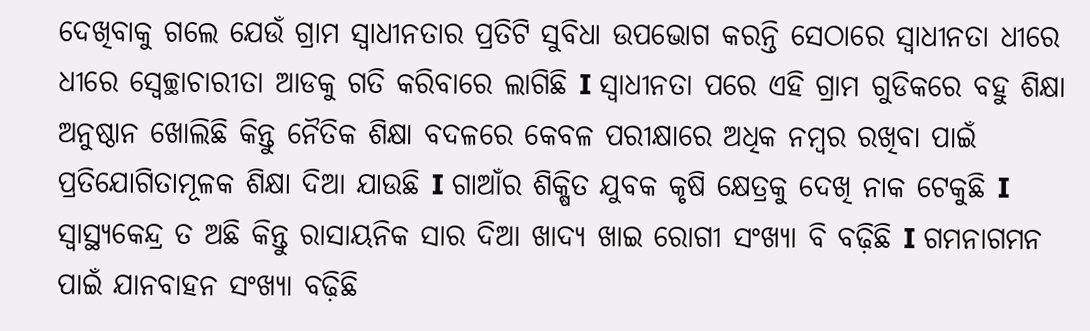ଦେଖିବାକୁ ଗଲେ ଯେଉଁ ଗ୍ରାମ ସ୍ଵାଧୀନତାର ପ୍ରତିଟି ସୁବିଧା ଉପଭୋଗ କରନ୍ତି ସେଠାରେ ସ୍ଵାଧୀନତା ଧୀରେ ଧୀରେ ସ୍ଵେଚ୍ଛାଚାରୀତା ଆଡକୁ ଗତି କରିବାରେ ଲାଗିଛି I ସ୍ଵାଧୀନତା ପରେ ଏହି ଗ୍ରାମ ଗୁଡିକରେ ବହୁ ଶିକ୍ଷା ଅନୁଷ୍ଠାନ ଖୋଲିଛି କିନ୍ତୁ ନୈତିକ ଶିକ୍ଷା ବଦଳରେ କେବଳ ପରୀକ୍ଷାରେ ଅଧିକ ନମ୍ବର ରଖିବା ପାଇଁ ପ୍ରତିଯୋଗିତାମୂଳକ ଶିକ୍ଷା ଦିଆ ଯାଉଛି I ଗାଆଁର ଶିକ୍ଷିତ ଯୁବକ କୃଷି କ୍ଷେତ୍ରକୁ ଦେଖି ନାକ ଟେକୁଛି I ସ୍ଵାସ୍ଥ୍ୟକେନ୍ଦ୍ର ତ ଅଛି କିନ୍ତୁ ରାସାୟନିକ ସାର ଦିଆ ଖାଦ୍ୟ ଖାଇ ରୋଗୀ ସଂଖ୍ୟା ବି ବଢ଼ିଛି I ଗମନାଗମନ ପାଇଁ ଯାନବାହନ ସଂଖ୍ୟା ବଢ଼ିଛି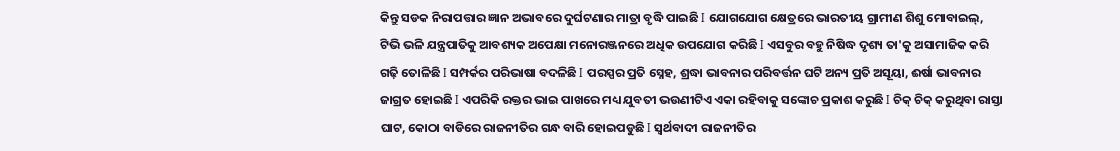କିନ୍ତୁ ସଡକ ନିରାପତ୍ତାର ଜ୍ଞାନ ଅଭାବରେ ଦୁର୍ଘଟଣାର ମାତ୍ରା ବୃଦ୍ଧି ପାଇଛି I ଯୋଗଯୋଗ କ୍ଷେତ୍ରରେ ଭାରତୀୟ ଗ୍ରାମୀଣ ଶିଶୁ ମୋବାଇଲ୍, ଟିଭି ଭଳି ଯନ୍ତ୍ରପାତିକୁ ଆବଶ୍ୟକ ଅପେକ୍ଷା ମନୋରଞ୍ଜନରେ ଅଧିକ ଉପଯୋଗ କରିଛି I ଏସବୁର ବହୁ ନିଷିଦ୍ଧ ଦୃଶ୍ୟ ତା'କୁ ଅସାମାଜିକ କରି ଗଢ଼ି ତୋଳିଛି I ସମ୍ପର୍କର ପରିଭାଷା ବଦଳିଛି I ପରସ୍ପର ପ୍ରତି ସ୍ନେହ, ଶ୍ରଦ୍ଧା ଭାବନାର ପରିବର୍ତ୍ତନ ଘଟି ଅନ୍ୟ ପ୍ରତି ଅସୂୟା, ଈର୍ଷା ଭାବନାର ଜାଗ୍ରତ ହୋଇଛି I ଏପରିକି ରକ୍ତର ଭାଇ ପାଖରେ ମଧ୍ୟ ଯୁବତୀ ଭଉଣୀଟିଏ ଏକା ରହିବାକୁ ସଙ୍କୋଚ ପ୍ରକାଶ କରୁଛି I ଚିକ୍ ଚିକ୍ କରୁଥିବା ରାସ୍ତା ଘାଟ, କୋଠା ବାଡିରେ ରାଜନୀତିର ଗନ୍ଧ ବାରି ହୋଇପଡୁଛି I ସ୍ୱର୍ଥବାଦୀ ରାଜନୀତିର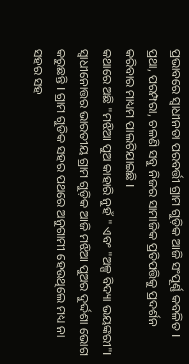ପ୍ରଭାବରେ ସ୍ଵାଧୀନତା ପରବର୍ତ୍ତୀ ଗ୍ରାମ ଗୁଡ଼ିକ ଆଜି ସଂପୂର୍ଣ୍ଣ କବଳିତ I ପ୍ରଥା, ପରମ୍ପରା, ଚଳଣି ସବୁ ନିଜର ସାମାଜିକ ପ୍ରତିପତ୍ତିକୁ ପ୍ରଦର୍ଶନ କରିବାର ମାଧ୍ୟମ ପାଲଟିଯାଇଛି I
କଥାରେ ଅଛି "ମଝିଆ ପୁଅ କାହାରି ନୁହଁ " ଏବଂ "ଅଳ୍ପ ବିଦ୍ୟା ଭୟଙ୍କରୀ"I ସ୍ଵାଧୀନୋତ୍ତର ଭାରତୀୟ ଗ୍ରାମ ଗୁଡ଼ିକ ଆଜି ମଝିଆ ପୁଅର ଦୁର୍ଦ୍ଦଶା ଭୋଗ କରୁଛନ୍ତି I ଗ୍ରାମ ଗୁଡିକ ସହର ପଥରେ ଅନୁଗାମୀ ହେଉଥିଲେ ମଧ୍ୟ ନା ସହର ସହ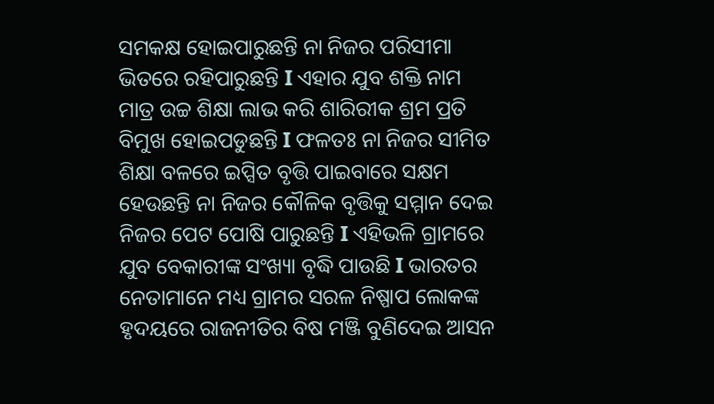ସମକକ୍ଷ ହୋଇପାରୁଛନ୍ତି ନା ନିଜର ପରିସୀମା ଭିତରେ ରହିପାରୁଛନ୍ତି I ଏହାର ଯୁବ ଶକ୍ତି ନାମ ମାତ୍ର ଉଚ୍ଚ ଶିକ୍ଷା ଲାଭ କରି ଶାରିରୀକ ଶ୍ରମ ପ୍ରତି ବିମୁଖ ହୋଇପଡୁଛନ୍ତି I ଫଳତଃ ନା ନିଜର ସୀମିତ ଶିକ୍ଷା ବଳରେ ଇପ୍ସିତ ବୃତ୍ତି ପାଇବାରେ ସକ୍ଷମ ହେଉଛନ୍ତି ନା ନିଜର କୌଳିକ ବୃତ୍ତିକୁ ସମ୍ମାନ ଦେଇ ନିଜର ପେଟ ପୋଷି ପାରୁଛନ୍ତି I ଏହିଭଳି ଗ୍ରାମରେ ଯୁବ ବେକାରୀଙ୍କ ସଂଖ୍ୟା ବୃଦ୍ଧି ପାଉଛି I ଭାରତର ନେତାମାନେ ମଧ୍ୟ ଗ୍ରାମର ସରଳ ନିଷ୍ପାପ ଲୋକଙ୍କ ହୃଦୟରେ ରାଜନୀତିର ବିଷ ମଞ୍ଜି ବୁଣିଦେଇ ଆସନ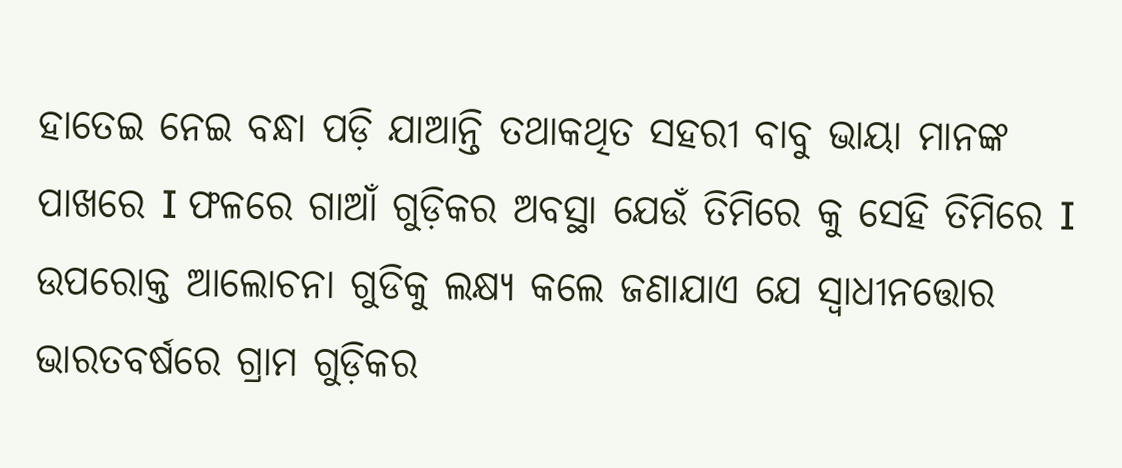ହାତେଇ ନେଇ ବନ୍ଧା ପଡ଼ି ଯାଆନ୍ତି ତଥାକଥିତ ସହରୀ ବାବୁ ଭାୟା ମାନଙ୍କ ପାଖରେ I ଫଳରେ ଗାଆଁ ଗୁଡ଼ିକର ଅବସ୍ଥା ଯେଉଁ ତିମିରେ କୁ ସେହି ତିମିରେ I
ଉପରୋକ୍ତ ଆଲୋଚନା ଗୁଡିକୁ ଲକ୍ଷ୍ୟ କଲେ ଜଣାଯାଏ ଯେ ସ୍ଵାଧୀନତ୍ତୋର ଭାରତବର୍ଷରେ ଗ୍ରାମ ଗୁଡ଼ିକର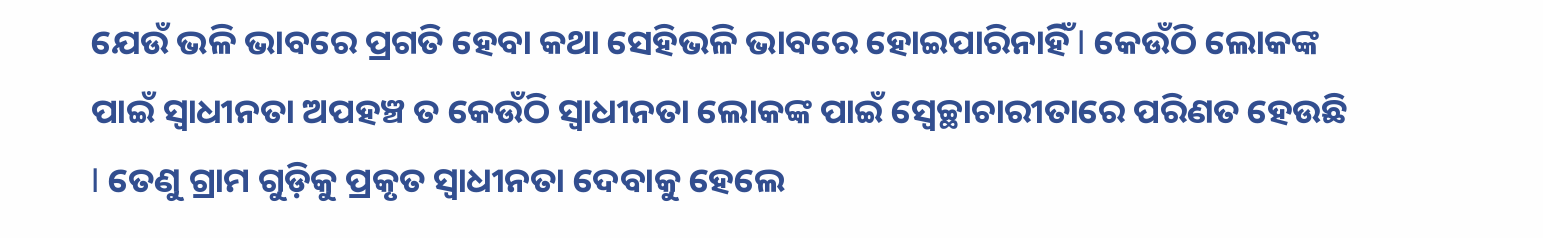ଯେଉଁ ଭଳି ଭାବରେ ପ୍ରଗତି ହେବା କଥା ସେହିଭଳି ଭାବରେ ହୋଇପାରିନାହିଁ I କେଉଁଠି ଲୋକଙ୍କ ପାଇଁ ସ୍ଵାଧୀନତା ଅପହଞ୍ଚ ତ କେଉଁଠି ସ୍ଵାଧୀନତା ଲୋକଙ୍କ ପାଇଁ ସ୍ଵେଚ୍ଛାଚାରୀତାରେ ପରିଣତ ହେଉଛି I ତେଣୁ ଗ୍ରାମ ଗୁଡ଼ିକୁ ପ୍ରକୃତ ସ୍ଵାଧୀନତା ଦେବାକୁ ହେଲେ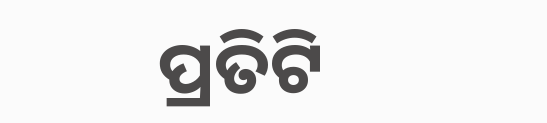ପ୍ରତିଟି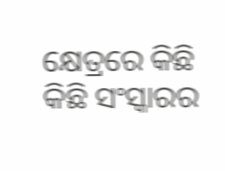କ୍ଷେତ୍ରରେ କିଛି କିଛି ସଂସ୍କାରର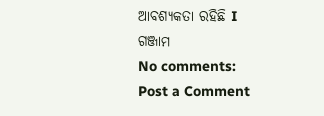ଆବଶ୍ୟକତା ରହିଛି I
ଗଞ୍ଜାମ
No comments:
Post a Comment